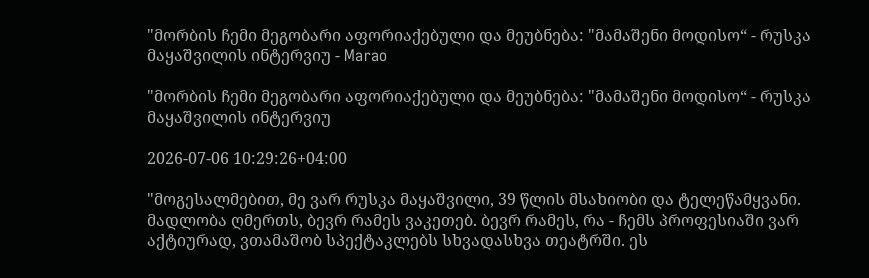"მორბის ჩემი მეგობარი აფორიაქებული და მეუბნება: "მამაშენი მოდისო“ - რუსკა მაყაშვილის ინტერვიუ - Marao

"მორბის ჩემი მეგობარი აფორიაქებული და მეუბნება: "მამაშენი მოდისო“ - რუსკა მაყაშვილის ინტერვიუ

2026-07-06 10:29:26+04:00

"მოგესალმებით, მე ვარ რუსკა მაყაშვილი, 39 წლის მსახიობი და ტელეწამყვანი. მადლობა ღმერთს, ბევრ რამეს ვაკეთებ. ბევრ რამეს, რა - ჩემს პროფესიაში ვარ აქტიურად, ვთამაშობ სპექტაკლებს სხვადასხვა თეატრში. ეს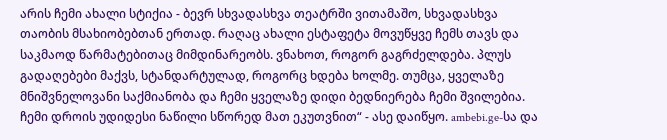არის ჩემი ახალი სტიქია - ბევრ სხვადასხვა თეატრში ვითამაშო, სხვადასხვა თაობის მსახიობებთან ერთად. რაღაც ახალი ესტაფეტა მოვუწყვე ჩემს თავს და საკმაოდ წარმატებითაც მიმდინარეობს. ვნახოთ, როგორ გაგრძელდება. პლუს გადაღებები მაქვს, სტანდარტულად, როგორც ხდება ხოლმე. თუმცა, ყველაზე მნიშვნელოვანი საქმიანობა და ჩემი ყველაზე დიდი ბედნიერება ჩემი შვილებია. ჩემი დროის უდიდესი ნაწილი სწორედ მათ ეკუთვნით“ - ასე დაიწყო. ambebi.ge-სა და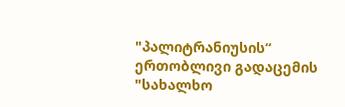"პალიტრანიუსის“ ერთობლივი გადაცემის "სახალხო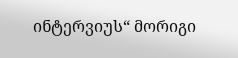ინტერვიუს“ მორიგი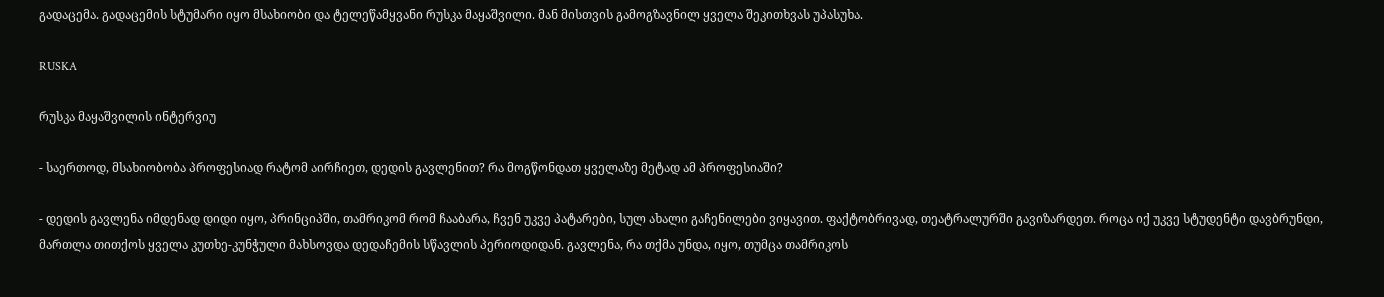გადაცემა. გადაცემის სტუმარი იყო მსახიობი და ტელეწამყვანი რუსკა მაყაშვილი. მან მისთვის გამოგზავნილ ყველა შეკითხვას უპასუხა.

RUSKA

რუსკა მაყაშვილის ინტერვიუ

- საერთოდ, მსახიობობა პროფესიად რატომ აირჩიეთ, დედის გავლენით? რა მოგწონდათ ყველაზე მეტად ამ პროფესიაში?

- დედის გავლენა იმდენად დიდი იყო, პრინციპში, თამრიკომ რომ ჩააბარა, ჩვენ უკვე პატარები, სულ ახალი გაჩენილები ვიყავით. ფაქტობრივად, თეატრალურში გავიზარდეთ. როცა იქ უკვე სტუდენტი დავბრუნდი, მართლა თითქოს ყველა კუთხე-კუნჭული მახსოვდა დედაჩემის სწავლის პერიოდიდან. გავლენა, რა თქმა უნდა, იყო, თუმცა თამრიკოს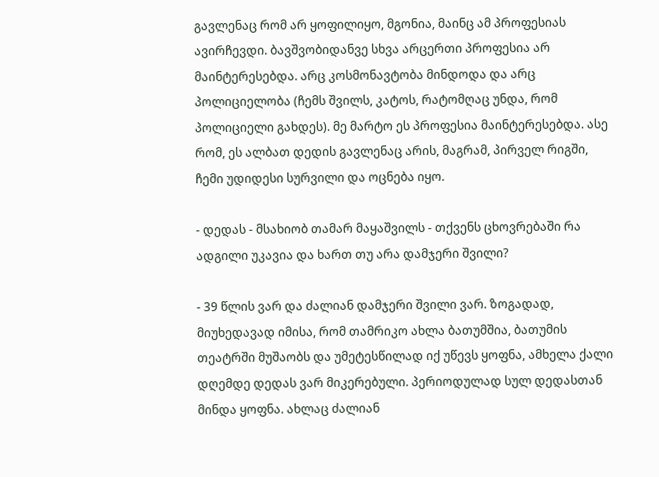გავლენაც რომ არ ყოფილიყო, მგონია, მაინც ამ პროფესიას ავირჩევდი. ბავშვობიდანვე სხვა არცერთი პროფესია არ მაინტერესებდა. არც კოსმონავტობა მინდოდა და არც პოლიციელობა (ჩემს შვილს, კატოს, რატომღაც უნდა, რომ პოლიციელი გახდეს). მე მარტო ეს პროფესია მაინტერესებდა. ასე რომ, ეს ალბათ დედის გავლენაც არის, მაგრამ, პირველ რიგში, ჩემი უდიდესი სურვილი და ოცნება იყო.

- დედას - მსახიობ თამარ მაყაშვილს - თქვენს ცხოვრებაში რა ადგილი უკავია და ხართ თუ არა დამჯერი შვილი?

- 39 წლის ვარ და ძალიან დამჯერი შვილი ვარ. ზოგადად, მიუხედავად იმისა, რომ თამრიკო ახლა ბათუმშია, ბათუმის თეატრში მუშაობს და უმეტესწილად იქ უწევს ყოფნა, ამხელა ქალი დღემდე დედას ვარ მიკერებული. პერიოდულად სულ დედასთან მინდა ყოფნა. ახლაც ძალიან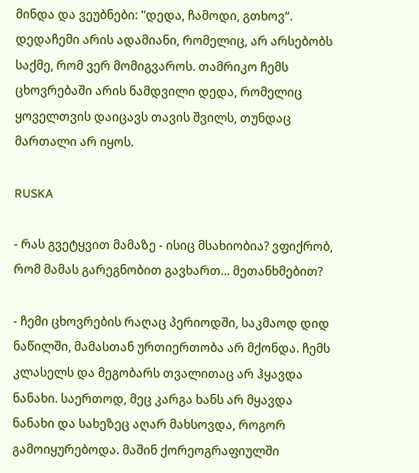მინდა და ვეუბნები: "დედა, ჩამოდი, გთხოვ“. დედაჩემი არის ადამიანი, რომელიც, არ არსებობს საქმე, რომ ვერ მომიგვაროს. თამრიკო ჩემს ცხოვრებაში არის ნამდვილი დედა, რომელიც ყოველთვის დაიცავს თავის შვილს, თუნდაც მართალი არ იყოს.

RUSKA

- რას გვეტყვით მამაზე - ისიც მსახიობია? ვფიქრობ, რომ მამას გარეგნობით გავხართ... მეთანხმებით?

- ჩემი ცხოვრების რაღაც პერიოდში, საკმაოდ დიდ ნაწილში, მამასთან ურთიერთობა არ მქონდა. ჩემს კლასელს და მეგობარს თვალითაც არ ჰყავდა ნანახი. საერთოდ, მეც კარგა ხანს არ მყავდა ნანახი და სახეზეც აღარ მახსოვდა, როგორ გამოიყურებოდა. მაშინ ქორეოგრაფიულში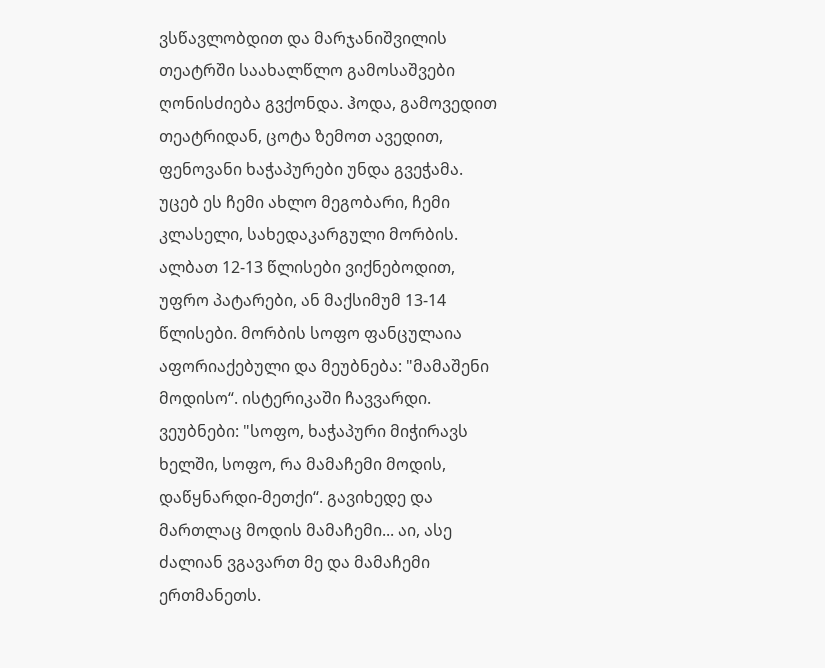ვსწავლობდით და მარჯანიშვილის თეატრში საახალწლო გამოსაშვები ღონისძიება გვქონდა. ჰოდა, გამოვედით თეატრიდან, ცოტა ზემოთ ავედით, ფენოვანი ხაჭაპურები უნდა გვეჭამა. უცებ ეს ჩემი ახლო მეგობარი, ჩემი კლასელი, სახედაკარგული მორბის. ალბათ 12-13 წლისები ვიქნებოდით, უფრო პატარები, ან მაქსიმუმ 13-14 წლისები. მორბის სოფო ფანცულაია აფორიაქებული და მეუბნება: "მამაშენი მოდისო“. ისტერიკაში ჩავვარდი. ვეუბნები: "სოფო, ხაჭაპური მიჭირავს ხელში, სოფო, რა მამაჩემი მოდის, დაწყნარდი-მეთქი“. გავიხედე და მართლაც მოდის მამაჩემი... აი, ასე ძალიან ვგავართ მე და მამაჩემი ერთმანეთს.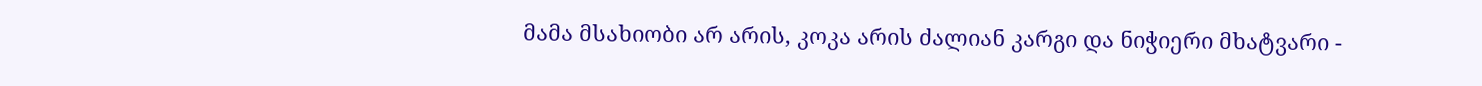მამა მსახიობი არ არის, კოკა არის ძალიან კარგი და ნიჭიერი მხატვარი -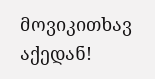მოვიკითხავ აქედან!